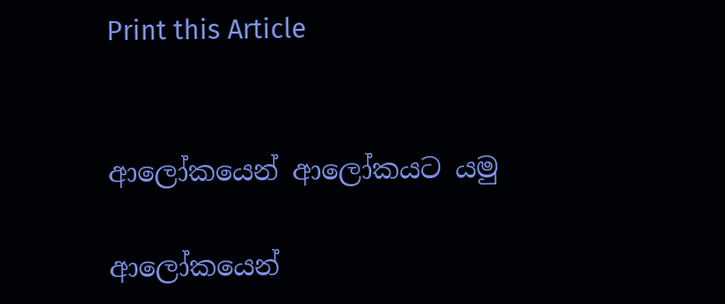Print this Article


ආලෝකයෙන් ආලෝකයට යමු

ආලෝකයෙන්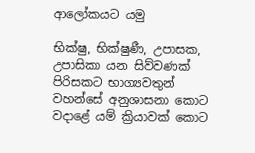ආලෝකයට යමු

භික්ෂු, භික්ෂුණී, උපාසක, උපාසිකා යන සිව්වණක් පිරිසකට භාග්‍යවතුන් වහන්සේ අනුශාසනා කොට වදාළේ යම් ක්‍රියාවක් කොට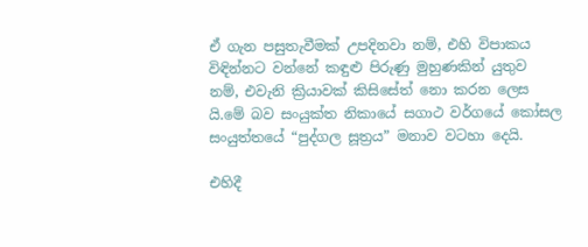ඒ ගැන පසුතැවීමක් උපදිනවා නම්, එහි විපාකය විඳින්නට වන්නේ කඳුළු පිරුණු මුහුණකින් යුතුව නම්, එවැනි ක්‍රියාවක් කිසිසේත් නො කරන ලෙස යි.මේ බව සංයුක්ත නිකායේ සගාථ වර්ගයේ කෝසල සංයුත්තයේ “පුද්ගල සූත්‍රය” මනාව වටහා දෙයි.

එහිදී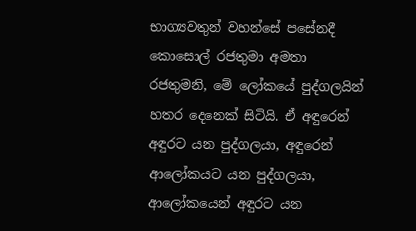භාග්‍යවතුන් වහන්සේ පසේනදී කොසොල් රජතුමා අමතා රජතුමනි, මේ ලෝකයේ පුද්ගලයින් හතර දෙනෙක් සිටියි. ඒ අඳුරෙන් අඳුරට යන පුද්ගලයා, අඳුරෙන් ආලෝකයට යන පුද්ගලයා, ආලෝකයෙන් අඳුරට යන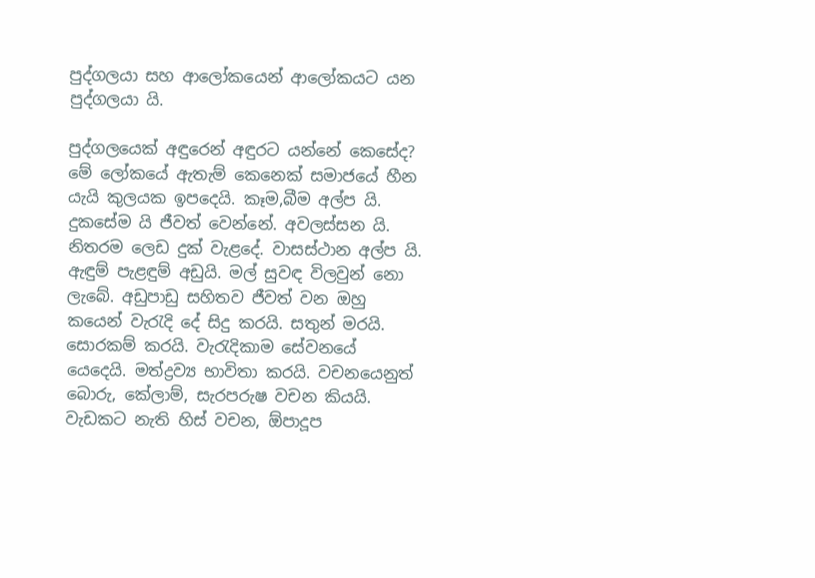පුද්ගලයා සහ ආලෝකයෙන් ආලෝකයට යන පුද්ගලයා යි.

පුද්ගලයෙක් අඳුරෙන් අඳුරට යන්නේ කෙසේද? මේ ලෝකයේ ඇතැම් කෙනෙක් සමාජයේ හීන යැයි කුලයක ඉපදෙයි. කෑම,බීම අල්ප යි. දුකසේම යි ජීවත් වෙන්නේ. අවලස්සන යි. නිතරම ලෙඩ දුක් වැළදේ. වාසස්ථාන අල්ප යි. ඇඳුම් පැළඳුම් අඩුයි. මල් සුවඳ විලවුන් නො ලැබේ. අඩුපාඩු සහිතව ජීවත් වන ඔහු කයෙන් වැරැදි දේ සිදු කරයි. සතුන් මරයි. සොරකම් කරයි. වැරැදිකාම සේවනයේ යෙදෙයි. මත්ද්‍රව්‍ය භාවිතා කරයි. වචනයෙනුත් බොරු, කේලාම්, සැරපරුෂ වචන කියයි. වැඩකට නැති හිස් වචන, ඕපාදූප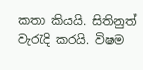කතා කියයි. සිතිනුත් වැරැදි කරයි. විෂම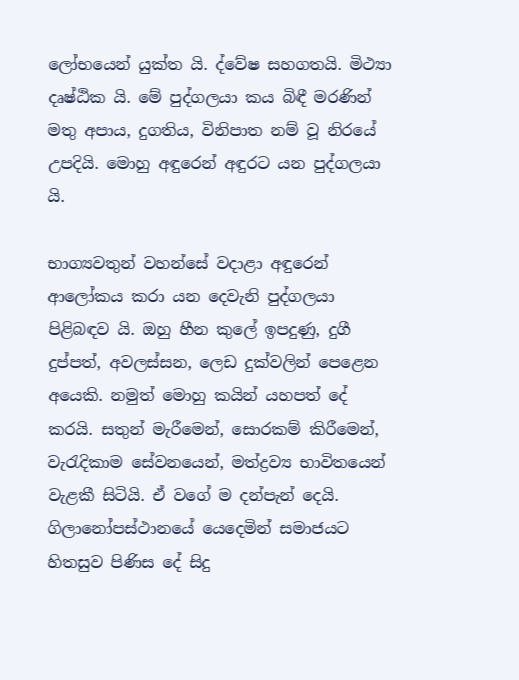ලෝභයෙන් යුක්ත යි. ද්වේෂ සහගතයි. මිථ්‍යා දෘෂ්ඨික යි. මේ පුද්ගලයා කය බිඳී මරණින් මතු අපාය, දුගතිය, විනිපාත නම් වූ නිරයේ උපදියි. මොහු අඳුරෙන් අඳුරට යන පුද්ගලයා යි.

භාග්‍යවතුන් වහන්සේ වදාළා අඳුරෙන් ආලෝකය කරා යන දෙවැනි පුද්ගලයා පිළිබඳව යි. ඔහු හීන කුලේ ඉපදුණු, දුගී දුප්පත්, අවලස්සන, ලෙඩ දුක්වලින් පෙළෙන අයෙකි. නමුත් මොහු කයින් යහපත් දේ කරයි. සතුන් මැරීමෙන්, සොරකම් කිරීමෙන්, වැරැදිකාම සේවනයෙන්, මත්ද්‍රව්‍ය භාවිතයෙන් වැළකී සිටියි. ඒ වගේ ම දන්පැන් දෙයි. ගිලානෝපස්ථානයේ යෙදෙමින් සමාජයට හිතසුව පිණිස දේ සිදු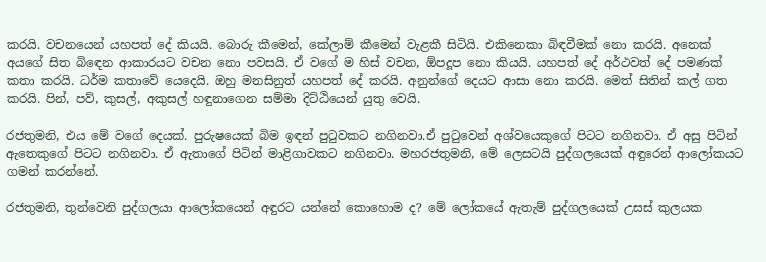කරයි. වචනයෙන් යහපත් දේ කියයි. බොරු කීමෙන්, කේලාම් කීමෙන් වැළකී සිටියි. එකිනෙකා බිඳවීමක් නො කරයි. අනෙක් අයගේ සිත බිඳෙන ආකාරයට වචන නො පවසයි. ඒ වගේ ම හිස් වචන, ඕපදූප නො කියයි. යහපත් දේ අර්ථවත් දේ පමණක් කතා කරයි. ධර්ම කතාවේ යෙදෙයි. ඔහු මනසිනුත් යහපත් දේ කරයි. අනුන්ගේ දෙයට ආසා නො කරයි. මෙත් සිතින් කල් ගත කරයි. පින්, පව්, කුසල්, අකුසල් හඳුනාගෙන සම්මා දිට්ඨියෙන් යුතු වෙයි.

රජතුමනි, එය මේ වගේ දෙයක්. පුරුෂයෙක් බිම ඉඳන් පුටුවකට නගිනවා.ඒ පුටුවෙන් අශ්වයෙකුගේ පිටට නගිනවා. ඒ අසු පිටින් ඇතෙකුගේ පිටට නගිනවා. ඒ ඇතාගේ පිටින් මාළිගාවකට නගිනවා. මහරජතුමනි, මේ ලෙසටයි පුද්ගලයෙක් අඳුරෙන් ආලෝකයට ගමන් කරන්නේ.

රජතුමනි, තුන්වෙනි පුද්ගලයා ආලෝකයෙන් අඳුරට යන්නේ කොහොම ද? මේ ලෝකයේ ඇතැම් පුද්ගලයෙක් උසස් කුලයක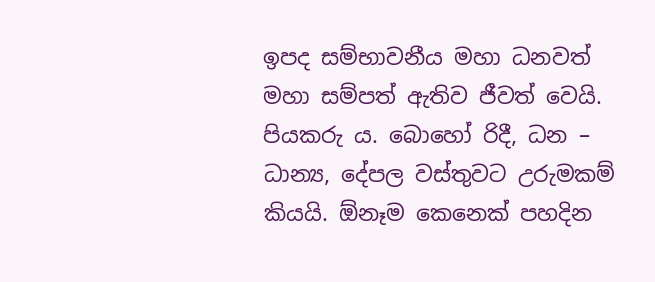ඉපද සම්භාවනීය මහා ධනවත් මහා සම්පත් ඇතිව ජීවත් වෙයි. පියකරු ය. බොහෝ රිදී, ධන – ධාන්‍ය, දේපල වස්තුවට උරුමකම් කියයි. ඕනෑම කෙනෙක් පහදින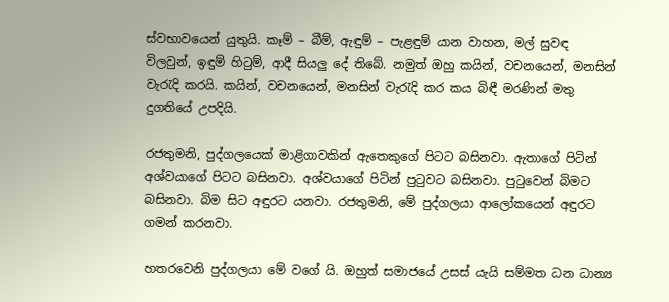ස්වභාවයෙන් යුතුයි. කෑම් – බීම්, ඇඳුම් – පැළඳුම් යාන වාහන, මල් සුවඳ විලවුන්, ඉඳුම් හිටුම්, ආදී සියලු දේ තිබේ. නමුත් ඔහු කයින්, වචනයෙන්, මනසින් වැරැදි කරයි. කයින්, වචනයෙන්, මනසින් වැරැදි කර කය බිඳී මරණින් මතු දුගතියේ උපදියි.

රජතුමනි, පුද්ගලයෙක් මාළිගාවකින් ඇතෙකුගේ පිටට බසිනවා. ඇතාගේ පිටින් අශ්වයාගේ පිටට බසිනවා. අශ්වයාගේ පිටින් පුටුවට බසිනවා. පුටුවෙන් බිමට බසිනවා. බිම සිට අඳුරට යනවා. රජතුමනි, මේ පුද්ගලයා ආලෝකයෙන් අඳුරට ගමන් කරනවා.

හතරවෙනි පුද්ගලයා මේ වගේ යි. ඔහුත් සමාජයේ උසස් යැයි සම්මත ධන ධාන්‍ය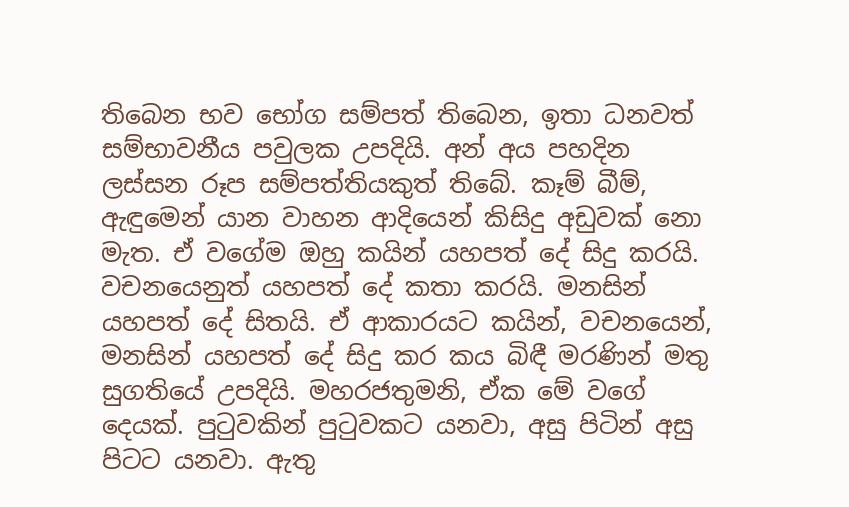තිබෙන භව භෝග සම්පත් තිබෙන, ඉතා ධනවත් සම්භාවනීය පවුලක උපදියි. අන් අය පහදින ලස්සන රූප සම්පත්තියකුත් තිබේ. කෑම් බීම්, ඇඳුමෙන් යාන වාහන ආදියෙන් කිසිදු අඩුවක් නො මැත. ඒ වගේම ඔහු කයින් යහපත් දේ සිදු කරයි. වචනයෙනුත් යහපත් දේ කතා කරයි. මනසින් යහපත් දේ සිතයි. ඒ ආකාරයට කයින්, වචනයෙන්, මනසින් යහපත් දේ සිදු කර කය බිඳී මරණින් මතු සුගතියේ උපදියි. මහරජතුමනි, ඒක මේ වගේ දෙයක්. පුටුවකින් පුටුවකට යනවා, අසු පිටින් අසු පිටට යනවා. ඇතු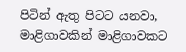පිටින් ඇතු පිටට යනවා, මාළිගාවකින් මාළිගාවකට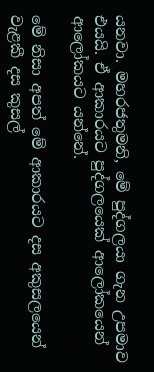යනවා. මහරජතුමනි, මේ පුද්ගලයා ගැන උපමාව එයයි. ඒ ආකාරයට පුද්ගලයෙක් ආලෝකයෙන් ආලෝකයට යන්නේ.

මේ නිසා අපත් මේ ආකාරයට දස අකුසලයෙන් වැළකී දස කුසල්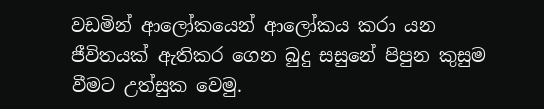වඩමින් ආලෝකයෙන් ආලෝකය කරා යන ජීවිතයක් ඇතිකර ගෙන බුදු සසුනේ පිපුන කුසුම වීමට උත්සුක වෙමු.